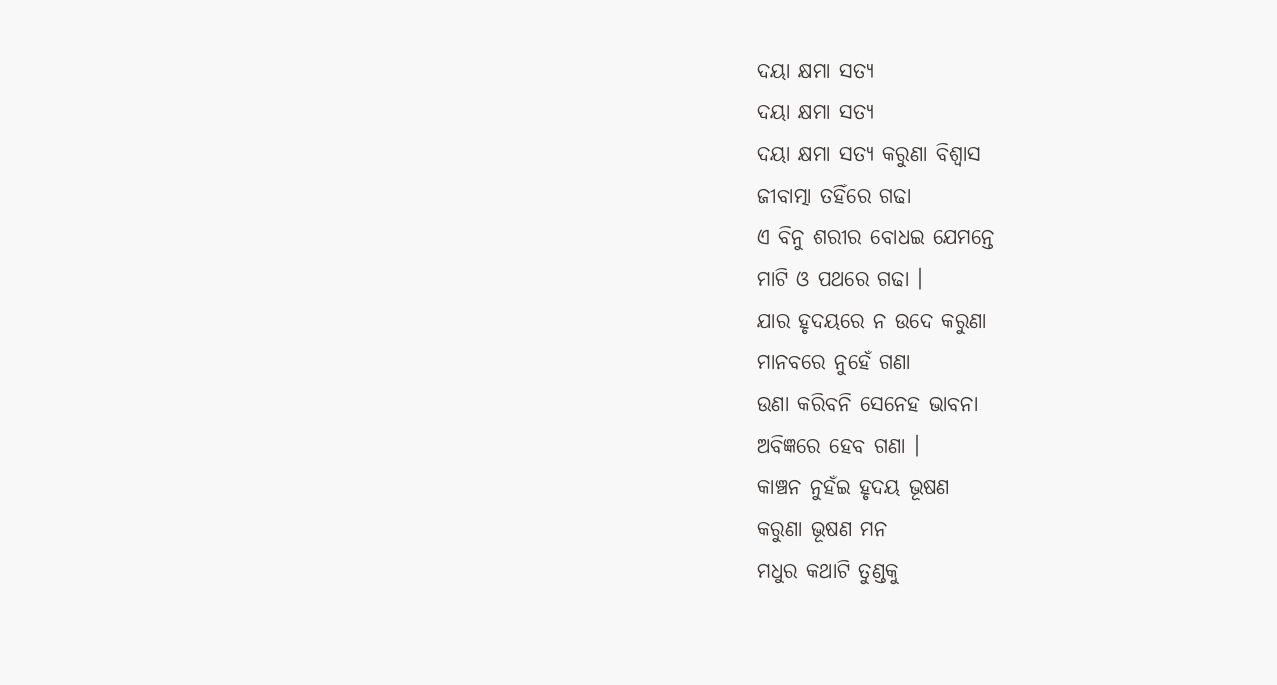ଦୟା କ୍ଷମା ସତ୍ୟ
ଦୟା କ୍ଷମା ସତ୍ୟ
ଦୟା କ୍ଷମା ସତ୍ୟ କରୁଣା ବିଶ୍ୱାସ
ଜୀବାତ୍ମା ତହିଁରେ ଗଢା
ଏ ବିନୁ ଶରୀର ବୋଧଇ ଯେମନ୍ତେ
ମାଟି ଓ ପଥରେ ଗଢା ।
ଯାର ହୃଦୟରେ ନ ଉଦେ କରୁଣା
ମାନବରେ ନୁହେଁ ଗଣା
ଉଣା କରିବନି ସେନେହ ଭାବନା
ଅବିଜ୍ଞରେ ହେବ ଗଣା ।
କାଞ୍ଚନ ନୁହଁଇ ହୃଦୟ ଭୂଷଣ
କରୁଣା ଭୂଷଣ ମନ
ମଧୁର କଥାଟି ତୁଣ୍ଡକୁ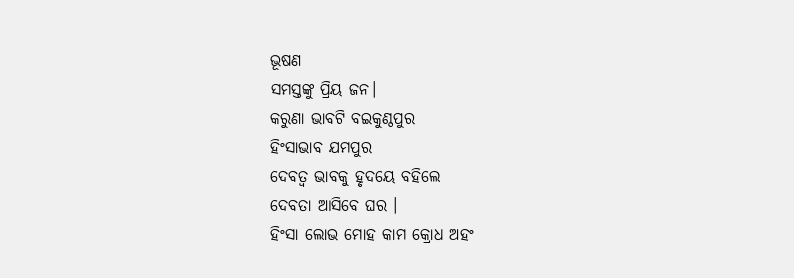ଭୂଷଣ
ସମସ୍ତଙ୍କୁ ପ୍ରିୟ ଜନ।
କରୁଣା ଭାବଟି ବଇକୁଣ୍ଠପୁର
ହିଂସାଭାବ ଯମପୁର
ଦେବତ୍ଵ ଭାବକୁ ହୃଦୟେ ବହିଲେ
ଦେବତା ଆସିବେ ଘର ।
ହିଂସା ଲୋଭ ମୋହ କାମ କ୍ରୋଧ ଅହଂ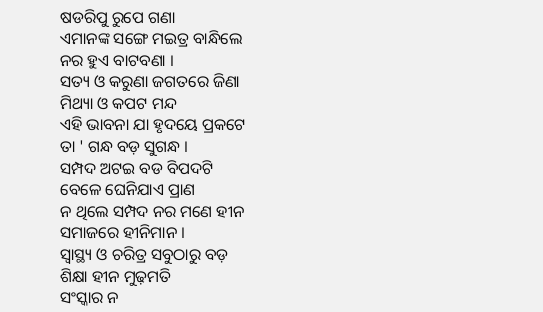ଷଡରିପୁ ରୁପେ ଗଣା
ଏମାନଙ୍କ ସଙ୍ଗେ ମଇତ୍ର ବାନ୍ଧିଲେ
ନର ହୁଏ ବାଟବଣା ।
ସତ୍ୟ ଓ କରୁଣା ଜଗତରେ ଜିଣା
ମିଥ୍ୟା ଓ କପଟ ମନ୍ଦ
ଏହି ଭାବନା ଯା ହୃଦୟେ ପ୍ରକଟେ
ତା ' ଗନ୍ଧ ବଡ଼ ସୁଗନ୍ଧ ।
ସମ୍ପଦ ଅଟଇ ବଡ ବିପଦଟି
ବେଳେ ଘେନିଯାଏ ପ୍ରାଣ
ନ ଥିଲେ ସମ୍ପଦ ନର ମଣେ ହୀନ
ସମାଜରେ ହୀନିମାନ ।
ସ୍ବାସ୍ଥ୍ୟ ଓ ଚରିତ୍ର ସବୁଠାରୁ ବଡ଼
ଶିକ୍ଷା ହୀନ ମୁଢ଼ମତି
ସଂସ୍କାର ନ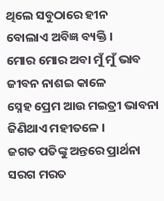ଥିଲେ ସବୁଠାରେ ହୀନ
ବୋଲାଏ ଅବିଜ୍ଞ ବ୍ୟକ୍ତି ।
ମୋର ମୋର ଅବା ମୁଁ ମୁଁ ଭାବ
ଜୀବନ ନାଶଇ କାଳେ
ସ୍ନେହ ପ୍ରେମ ଆଉ ମଇତ୍ରୀ ଭାବନା
ଜିଣିଥାଏ ମହୀତଳେ ।
ଜଗତ ପତିଙ୍କୁ ଅନ୍ତରେ ପ୍ରାର୍ଥନା
ସରଗ ମରତ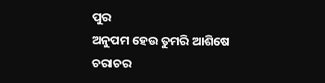ପୁର
ଅନୁପମ ହେଉ ତୁମରି ଆଶିଷେ
ଚରାଚର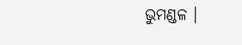ଭୁମଣ୍ଡଳ ।